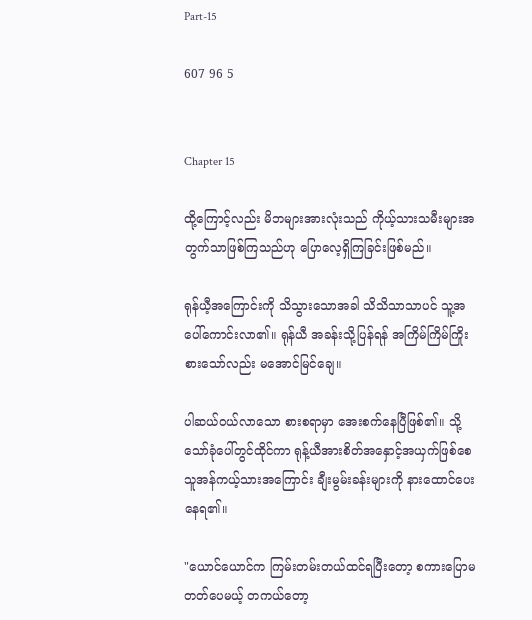Part-15

607 96 5


Chapter 15

ထို့ကြောင့်လည်း မိဘများအားလုံးသည် ကိုယ့်သားသမီးများအတွက်သာဖြစ်ကြသည်ဟု ပြောလေ့ရှိကြခြင်းဖြစ်မည်။

ရုန်ယီ့အကြောင်းကို သိသွားသောအခါ သိသိသာသာပင် သူ့အပေါ်ကောင်းလာ၏။ ရုန်ယီ အခန်းသို့ပြန်ရန် အကြိမ်ကြိမ်ကြိုးစားသော်လည်း မအောင်မြင်ချေ။

ပါဆယ်ဝယ်လာသော စားစရာမှာ အေးစက်နေပြီဖြစ်၏။ သို့သော်ခုံပေါ်တွင်ထိုင်ကာ ရုန့်ယီအားစိတ်အနှောင့်အယှက်ဖြစ်စေသူအန်ကယ့်သားအကြောင်း ချီးမွမ်းခန်းများကို နားထောင်ပေးနေရ၏။

"ယောင်ယောင်က ကြမ်းတမ်းတယ်ထင်ရပြီးတော့ စကားပြောမတတ်ပေမယ့် တကယ်တော့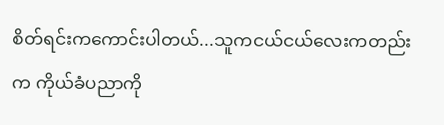စိတ်ရင်းကကောင်းပါတယ်...သူကငယ်ငယ်လေးကတည်းက ကိုယ်ခံပညာကို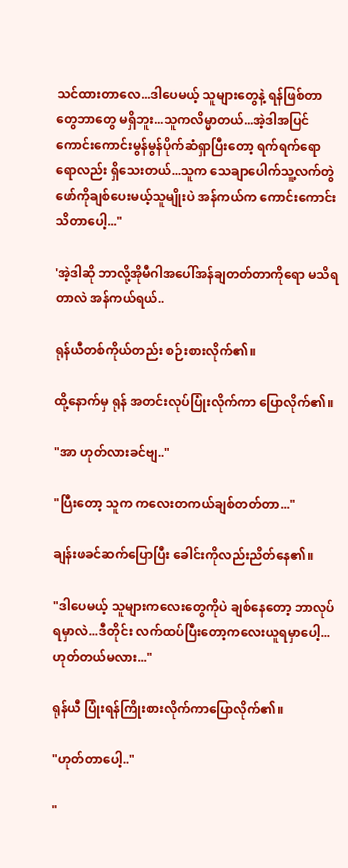သင်ထားတာလေ...ဒါပေမယ့် သူများတွေနဲ့ ရန်ဖြစ်တာတွေဘာတွေ မရှိဘူး...သူကလိမ္မာတယ်...အဲ့ဒါအပြင် ကောင်းကောင်းမွန်မွန်ပိုက်ဆံရှာပြီးတော့ ရက်ရက်ရောရောလည်း ရှိသေးတယ်...သူက သေချာပေါက်သူ့လက်တွဲဖော်ကိုချစ်ပေးမယ့်သူမျိုးပဲ အန်ကယ်က ကောင်းကောင်းသိတာပေါ့..."

'အဲ့ဒါဆို ဘာလို့အိုမီဂါအပေါ်အန်ချတတ်တာကိုရော မသိရတာလဲ အန်ကယ်ရယ်..

ရုန်ယီတစ်ကိုယ်တည်း စဉ်းစားလိုက်၏။

ထို့နောက်မှ ရုန် အတင်းလုပ်ပြုံးလိုက်ကာ ပြောလိုက်၏။

"အာ ဟုတ်လားခင်ဗျ.."

"ပြီးတော့ သူက ကလေးတကယ်ချစ်တတ်တာ..."

ချန်းဖခင်ဆက်ပြောပြီး ခေါင်းကိုလည်းညိတ်နေ၏။

"ဒါပေမယ့် သူများကလေးတွေကိုပဲ ချစ်နေတော့ ဘာလုပ်ရမှာလဲ...ဒီတိုင်း လက်ထပ်ပြီးတော့ကလေးယူရမှာပေါ့...ဟုတ်တယ်မလား..."

ရုန်ယီ ပြုံးရန်ကြိုးစားလိုက်ကာပြောလိုက်၏။

"ဟုတ်တာပေါ့.."

"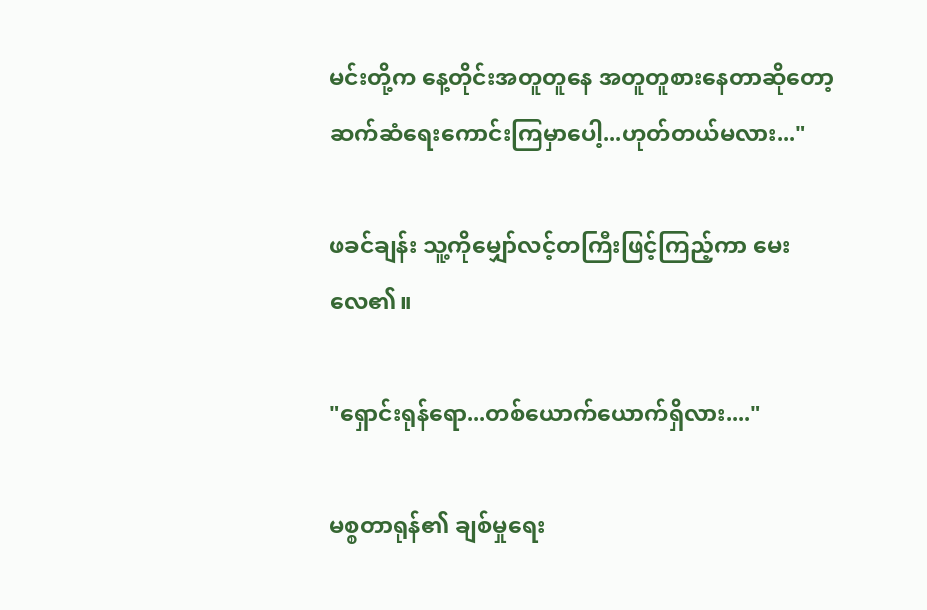မင်းတို့က နေ့တိုင်းအတူတူနေ အတူတူစားနေတာဆိုတော့ ဆက်ဆံရေးကောင်းကြမှာပေါ့...ဟုတ်တယ်မလား..."

ဖခင်ချန်း သူ့ကိုမျှော်လင့်တကြီးဖြင့်ကြည့်ကာ မေးလေ၏။

"ရှောင်းရုန်ရော...တစ်ယောက်ယောက်ရှိလား...."

မစ္စတာရုန်၏ ချစ်မှုရေး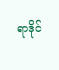ရာဒိုင်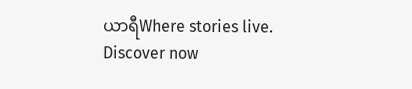ယာရီWhere stories live. Discover now